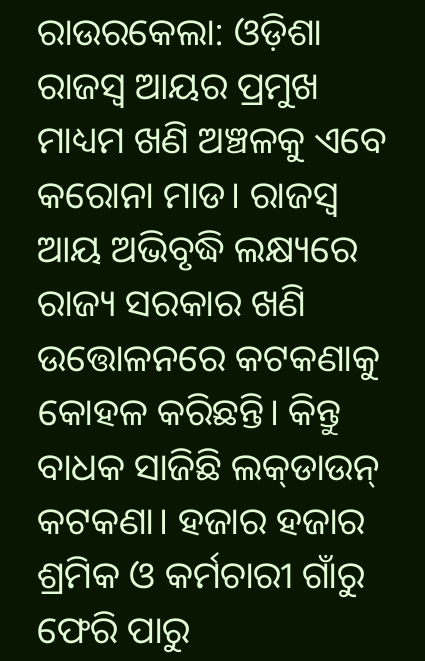ରାଉରକେଲା: ଓଡ଼ିଶା ରାଜସ୍ବ ଆୟର ପ୍ରମୁଖ ମାଧ୍ୟମ ଖଣି ଅଞ୍ଚଳକୁ ଏବେ କରୋନା ମାଡ। ରାଜସ୍ବ ଆୟ ଅଭିବୃଦ୍ଧି ଲକ୍ଷ୍ୟରେ ରାଜ୍ୟ ସରକାର ଖଣି ଉତ୍ତୋଳନରେ କଟକଣାକୁ କୋହଳ କରିଛନ୍ତି। କିନ୍ତୁ ବାଧକ ସାଜିଛି ଲକ୍‌ଡାଉନ୍‌ କଟକଣା। ହଜାର ହଜାର ଶ୍ରମିକ ଓ କର୍ମଚାରୀ ଗାଁରୁ ଫେରି ପାରୁ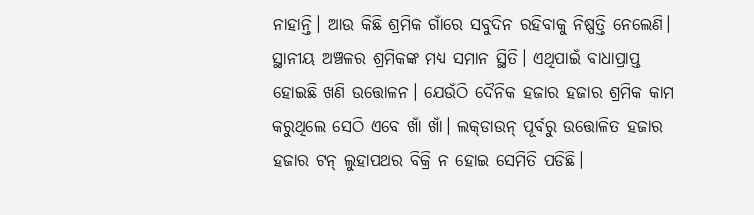ନାହାନ୍ତି। ଆଉ କିଛି ଶ୍ରମିକ ଗାଁରେ ସବୁଦିନ ରହିବାକୁ ନିଷ୍ପତ୍ତି ନେଲେଣି। ସ୍ଥାନୀୟ ଅଞ୍ଚଳର ଶ୍ରମିକଙ୍କ ମଧ୍ୟ ସମାନ ସ୍ଥିତି। ଏଥିପାଇଁ ବାଧାପ୍ରାପ୍ତ ହୋଇଛି ଖଣି ଉତ୍ତୋଳନ। ଯେଉଁଠି ଦୈନିକ ହଜାର ହଜାର ଶ୍ରମିକ କାମ କରୁଥିଲେ ସେଠି ଏବେ ଖାଁ ଖାଁ। ଲକ୍‌ଡାଉନ୍‌ ପୂର୍ବରୁ ଉତ୍ତୋଳିତ ହଜାର ହଜାର ଟନ୍‌ ଲୁହାପଥର ବିକ୍ରି ନ ହୋଇ ସେମିତି ପଡିଛି।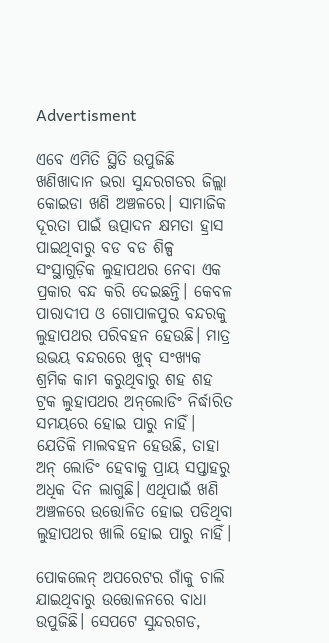Advertisment

ଏବେ ଏମିତି ସ୍ଥିତି ଉପୁଜିଛି ଖଣିଖାଦାନ ଭରା ସୁନ୍ଦରଗଡର ଜିଲ୍ଲା କୋଇଡା ଖଣି ଅଞ୍ଚଳରେ। ସାମାଜିକ ଦୂରତା ପାଇଁ ଊତ୍ପାଦନ କ୍ଷମତା ହ୍ରାସ ପାଇଥିବାରୁ ବଡ ବଡ ଶିଳ୍ପ ସଂସ୍ଥାଗୁଡ଼ିକ ଲୁହାପଥର ନେବା ଏକ ପ୍ରକାର ବନ୍ଦ କରି ଦେଇଛନ୍ତି। କେବଳ ପାରାଦୀପ ଓ ଗୋପାଳପୁର ବନ୍ଦରକୁ ଲୁହାପଥର ପରିବହନ ହେଉଛି। ମାତ୍ର ଉଭୟ ବନ୍ଦରରେ ଖୁବ୍‌ ସଂଖ୍ୟକ ଶ୍ରମିକ କାମ କରୁଥିବାରୁ ଶହ ଶହ ଟ୍ରକ ଲୁହାପଥର ଅନ୍‌ଲୋଡିଂ ନିର୍ଦ୍ଧାରିତ ସମୟରେ ହୋଇ ପାରୁ ନାହିଁ। ଯେତିକି ମାଲବହନ ହେଉଛି, ତାହା ଅନ୍‌ ଲୋଡିଂ ହେବାକୁ ପ୍ରାୟ ସପ୍ତାହରୁ ଅଧିକ ଦିନ ଲାଗୁଛି। ଏଥିପାଇଁ ଖଣି ଅଞ୍ଚଳରେ ଉତ୍ତୋଳିତ ହୋଇ ପଡିଥିବା ଲୁହାପଥର ଖାଲି ହୋଇ ପାରୁ ନାହିଁ।

ପୋକଲେନ୍‌ ଅପରେଟର ଗାଁକୁ ଚାଲି ଯାଇଥିବାରୁ ଉତ୍ତୋଳନରେ ବାଧା ଉପୁଜିଛି। ସେପଟେ ସୁନ୍ଦରଗଡ,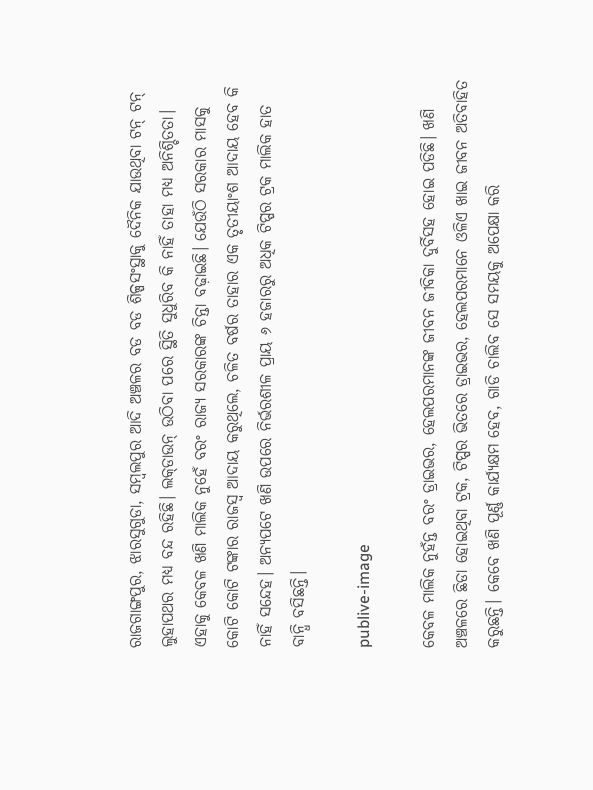ରାଜଗାଙ୍ଗପୁର, ଝାରସୁଗୁଡା, ସମ୍ବଲପୁର ଆଦି ଅଞ୍ଚଳର ବଡ ବଡ ଶିଳ୍ପସଂସ୍ଥାକୁ ଦୈନିକ ଯାଉଥିବା ଟନ୍‌ ଟନ୍‌ ଲୁହାପଥର ମଧ୍ୟ ବନ୍ଦ ରହିଛି। ଲକ୍‌ଡାଉନ୍‌ ଉଠିବା ପରେ ସ୍ଥିତି ସୁଧୁରିବ କି ନାହିଁ ତାହା ମଧ୍ୟ ଅନିଶ୍ଚିତତା। ଏହାକୁ କେବଳ ଖଣି ମାଲିକ ନୁହେଁ ବରଂ ରାଜ୍ୟ ସରକାରଙ୍କ ଚିନ୍ତା ବଢ଼ାଇଛି। ଯେଉଁଠି ସରକାର ମାସକୁ କୋଟି କୋଟି ଟଙ୍କାର ରାଜସ୍ବ ଆଦାୟ କରୁଥିଲେ, ଚଳିତ ବର୍ଷର ତାହାର ଏକ ତୃତୀୟାଂଶ ଆଦାୟ ହେବ କି ନାହିଁ ସନ୍ଦେହ। ଅନ୍ୟପଟେ ଖଣି ଉପରେ ନିର୍ଭରଶୀଳ ପ୍ରାୟ ୬ ହଜାରରୁ ଅଧିକ ଟିପ୍ପର ଟ୍ରକ ମାଲିକ ହାତ ବାନ୍ଧି ବସିଛନ୍ତି।

publive-image

କେବଳ ମାଲିକ ନୁହଁନ୍ତ ବରଂ ଡ୍ରାଇଭର, ହେଲପରମାନଙ୍କ ଜୀବନ ଜୀବିକା ଦୁର୍ବିସହ ହୋଇ ପଡିଛି। ଖଣି ଅଞ୍ଚଳରେ ଛିଡା ହୋଇଥିବା ଟ୍ରକ, ଟିପ୍ପର ଭିତରେ ଡ୍ରାଇଭର, ହେଲପରମାନେ ଓଳିଏ ଖାଇ ଜୀବନ ଅତିବାହିତ କରୁଛନ୍ତି। ‌କେବେ ଖଣି ପୂର୍ଣ୍ଣ କାର୍ଯ୍ୟକ୍ଷମ ‌ହେବ, ଗାଡି ଚାଲିବ ସେ ସମୟକୁ ଅପେକ୍ଷା କରି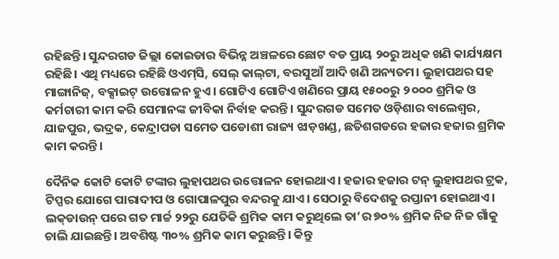ରହିଛନ୍ତି। ସୁନ୍ଦରଗଡ ଜିଲ୍ଲା କୋଇଡାର ବିଭିନ୍ନ ଅଞ୍ଚଳରେ ଛୋଟ ବଡ ପ୍ରାୟ ୨୦ରୁ ଅଧିକ ଖଣି କାର୍ଯ୍ୟକ୍ଷମ ରହିଛି। ଏଥି ମଧ୍ୟରେ ରହିଛି ଓଏମ୍‌ସି, ସେଲ୍‌ କାଲ୍‌ଟା, ବରସୁଆଁ ଆଦି ଖଣି ଅନ୍ୟତମ। ଲୁହାପଥର ସହ ମାଙ୍ଗାନିଜ୍‌, ବକ୍ସାଇଟ୍‌ ଉତ୍ତୋଳନ ‌ହୁଏ। ଗୋଟିଏ ଗୋଟିଏ ଖଣିରେ ପ୍ରାୟ ୧୫୦୦ରୁ ୨ ୦୦୦ ଶ୍ରମିକ ଓ କର୍ମଚାରୀ କାମ କରି ସେମାନଙ୍କ ଜୀବିକା ନିର୍ବାହ କରନ୍ତି। ସୁନ୍ଦରଗଡ ସମେତ ଓଡ଼ିଶାର ବାଲେଶ୍ବର, ଯାଜପୁର, ଭଦ୍ରକ, କେନ୍ଦ୍ରାପଡା ସମେତ ପଡୋଶୀ ରାଜ୍ୟ ଝାଡ଼ଖଣ୍ଡ, ଛତିଶଗଡରେ ହଜାର ହଜାର ଶ୍ରମିକ କାମ କରନ୍ତି।

ଦୈନିକ କୋଟି କୋଟି ଟଙ୍କାର ଲୁହାପଥର ଉତ୍ତୋଳନ ହୋଇଥାଏ। ହଜାର ହଜାର ଟନ୍‌ ଲୁହାପଥର ଟ୍ରକ, ଟିପ୍ପର ଯୋଗେ ପାରାଦୀପ ଓ ଗୋପାଳପୁର ବନ୍ଦରକୁ ଯାଏ। ସେଠାରୁ ବିଦେଶକୁ ରପ୍ତାନୀ ହୋଇଥାଏ। ଲକ୍‌ଡାଉନ୍‌ ପରେ ଗତ ମାର୍ଚ୍ଚ ୨୨ରୁ ଯେତିକି ଶ୍ରମିକ କାମ କରୁଥିଲେ ତା’ର ୭୦% ଶ୍ରମିକ ନିଜ ନିଜ ଗାଁକୁ ଚାଲି ଯାଇଛନ୍ତି। ଅବଶିଷ୍ଟ ୩୦% ଶ୍ରମିକ କାମ କରୁଛନ୍ତି। କିନ୍ତୁ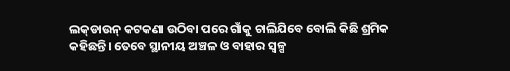ଲକ୍‌ଡାଉନ୍‌ କଟକଣା ଉଠିବା ପରେ ଗାଁକୁ ଚାଲିଯିବେ ବୋଲି କିଛି ଶ୍ରମିକ କହିଛନ୍ତି। ତେବେ ସ୍ଥାନୀୟ ଅଞ୍ଚଳ ଓ ବାହାର ସ୍ବଳ୍ପ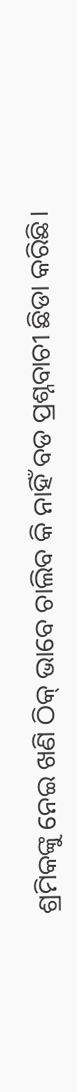ଶ୍ରମିକଙ୍କୁ ନେଇ ଖଣି ଠିକ୍‌ ଭାବେ ଚାଲିବ କି ନାହିଁ ବଡ ପ୍ରଶ୍ନବାଚୀ ଛିଡା କରିଛି।